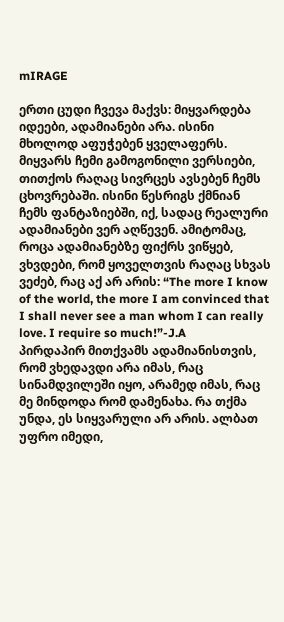mIRAGE

ერთი ცუდი ჩვევა მაქვს: მიყვარდება იდეები, ადამიანები არა. ისინი მხოლოდ აფუჭებენ ყველაფერს.
მიყვარს ჩემი გამოგონილი ვერსიები, თითქოს რაღაც სივრცეს ავსებენ ჩემს ცხოვრებაში. ისინი წესრიგს ქმნიან ჩემს ფანტაზიებში, იქ, სადაც რეალური ადამიანები ვერ აღწევენ. ამიტომაც, როცა ადამიანებზე ფიქრს ვიწყებ, ვხვდები, რომ ყოველთვის რაღაც სხვას ვეძებ, რაც აქ არ არის: “The more I know of the world, the more I am convinced that I shall never see a man whom I can really love. I require so much!”-J.A
პირდაპირ მითქვამს ადამიანისთვის, რომ ვხედავდი არა იმას, რაც სინამდვილეში იყო, არამედ იმას, რაც მე მინდოდა რომ დამენახა. რა თქმა უნდა, ეს სიყვარული არ არის. ალბათ უფრო იმედი,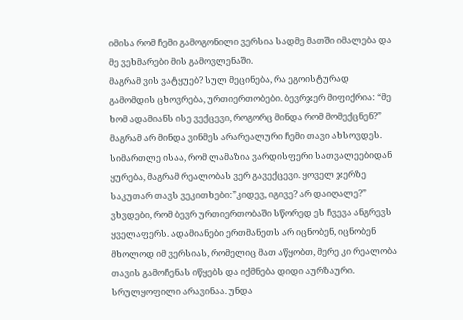იმისა რომ ჩემი გამოგონილი ვერსია სადმე მათში იმალება და მე ვეხმარები მის გამოვლენაში.
მაგრამ ვის ვატყუებ? სულ მეცინება, რა ეგოისტურად გამომდის ცხოვრება, ურთიერთობები. ბევრჯერ მიფიქრია: “მე ხომ ადამიანს ისე ვექცევი, როგორც მინდა რომ მომექცნენ?” მაგრამ არ მინდა ვინმეს არარეალური ჩემი თავი ახსოვდეს.
სიმართლე ისაა, რომ ლამაზია ვარდისფერი სათვალეებიდან ყურება, მაგრამ რეალობას ვერ გავექცევი. ყოველ ჯერზე საკუთარ თავს ვეკითხები:”კიდევ, იგივე? არ დაიღალე?” ვხვდები, რომ ბევრ ურთიერთობაში სწორედ ეს ჩვევა ანგრევს ყველაფერს. ადამიანები ერთმანეთს არ იცნობენ, იცნობენ მხოლოდ იმ ვერსიას, რომელიც მათ აწყობთ, მერე კი რეალობა თავის გამოჩენას იწყებს და იქმნება დიდი აურზაური.
სრულყოფილი არავინაა. უნდა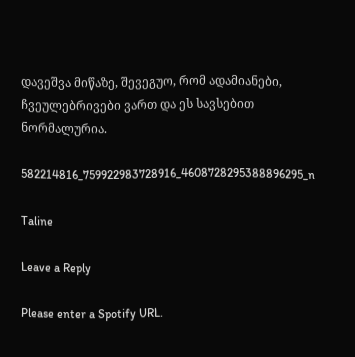დავეშვა მიწაზე, შევეგუო, რომ ადამიანები, ჩვეულებრივები ვართ და ეს სავსებით ნორმალურია.

582214816_759922983728916_4608728295388896295_n

Taline

Leave a Reply

Please enter a Spotify URL.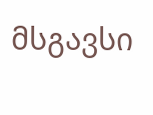მსგავსი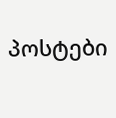პოსტები